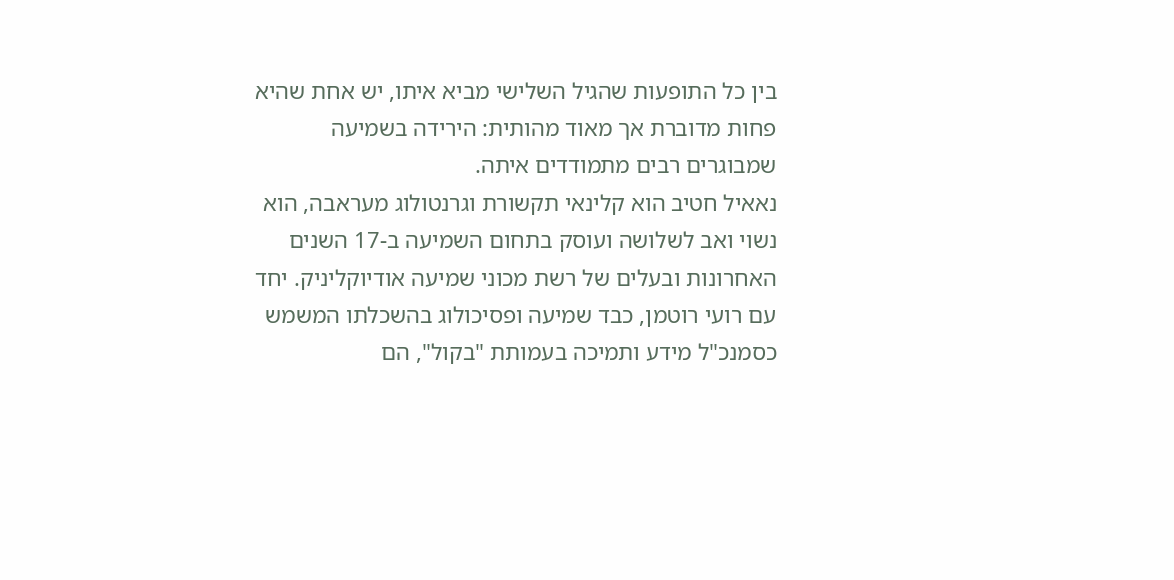בין כל התופעות שהגיל השלישי מביא איתו, יש אחת שהיא פחות מדוברת אך מאוד מהותית: הירידה בשמיעה שמבוגרים רבים מתמודדים איתה.
נאאיל חטיב הוא קלינאי תקשורת וגרנטולוג מעראבה, הוא נשוי ואב לשלושה ועוסק בתחום השמיעה ב-17 השנים האחרונות ובעלים של רשת מכוני שמיעה אודיוקליניק. יחד עם רועי רוטמן, כבד שמיעה ופסיכולוג בהשכלתו המשמש כסמנכ"ל מידע ותמיכה בעמותת "בקול", הם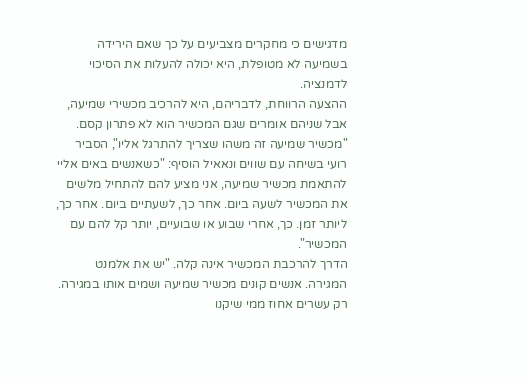מדגישים כי מחקרים מצביעים על כך שאם הירידה בשמיעה לא מטופלת, היא יכולה להעלות את הסיכוי לדמנציה.
ההצעה הרווחת, לדבריהם, היא להרכיב מכשירי שמיעה, אבל שניהם אומרים שגם המכשיר הוא לא פתרון קסם. "מכשיר שמיעה זה משהו שצריך להתרגל אליו", הסביר רועי בשיחה עם שווים ונאאיל הוסיף: "כשאנשים באים אליי להתאמת מכשיר שמיעה, אני מציע להם להתחיל מלשים את המכשיר לשעה ביום. אחר כך, לשעתיים ביום. אחר כך, ליותר זמן. כך, אחרי שבוע או שבועיים, יותר קל להם עם המכשיר".
הדרך להרכבת המכשיר אינה קלה. "יש את אלמנט המגירה. אנשים קונים מכשיר שמיעה ושמים אותו במגירה. רק עשרים אחוז ממי שיקנו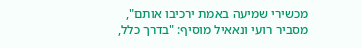מכשירי שמיעה באמת ירכיבו אותם", מסביר רועי ונאאיל מוסיף: "בדרך כלל,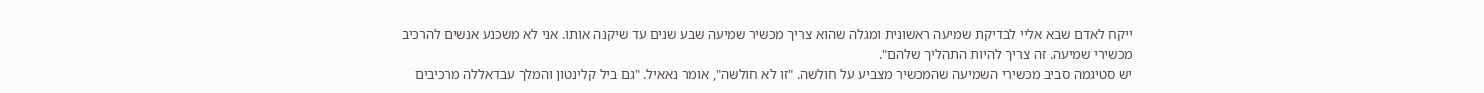ייקח לאדם שבא אליי לבדיקת שמיעה ראשונית ומגלה שהוא צריך מכשיר שמיעה שבע שנים עד שיקנה אותו. אני לא משכנע אנשים להרכיב מכשירי שמיעה. זה צריך להיות התהליך שלהם".
יש סטיגמה סביב מכשירי השמיעה שהמכשיר מצביע על חולשה. "זו לא חולשה", אומר נאאיל. "גם ביל קלינטון והמלך עבדאללה מרכיבים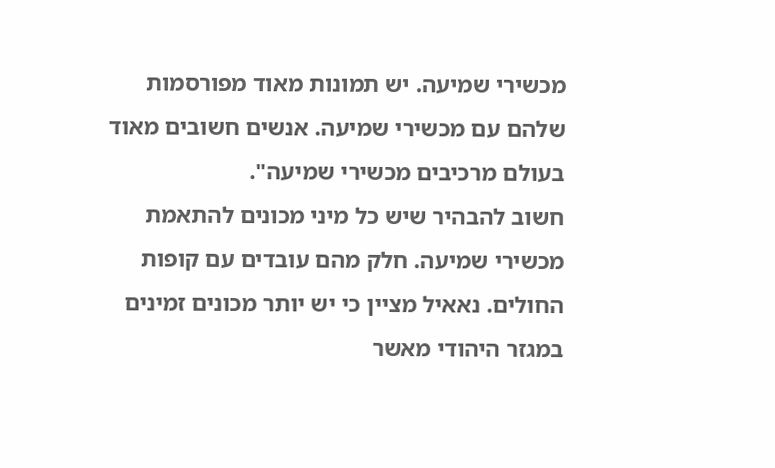מכשירי שמיעה. יש תמונות מאוד מפורסמות שלהם עם מכשירי שמיעה. אנשים חשובים מאוד בעולם מרכיבים מכשירי שמיעה".
חשוב להבהיר שיש כל מיני מכונים להתאמת מכשירי שמיעה. חלק מהם עובדים עם קופות החולים. נאאיל מציין כי יש יותר מכונים זמינים במגזר היהודי מאשר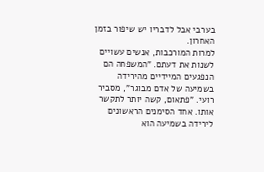בערבי אבל לדבריו יש שיפור בזמן האחרון.
למרות המורכבות, אנשים עשויים לשנות את דעתם. "המשפחה הם הנפגעים המיידיים מהירידה בשמיעה של אדם מבוגר", מסביר רועי. "פתאום, קשה יותר לתקשר אותו. אחד הסימנים הראשונים לירידה בשמיעה הוא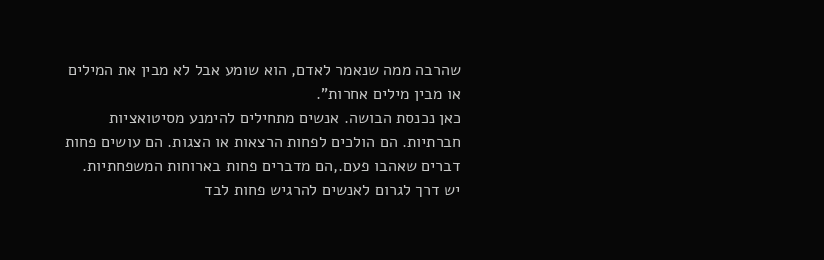שהרבה ממה שנאמר לאדם, הוא שומע אבל לא מבין את המילים או מבין מילים אחרות".
כאן נכנסת הבושה. אנשים מתחילים להימנע מסיטואציות חברתיות. הם הולכים לפחות הרצאות או הצגות. הם עושים פחות דברים שאהבו פעם.,הם מדברים פחות בארוחות המשפחתיות.
יש דרך לגרום לאנשים להרגיש פחות לבד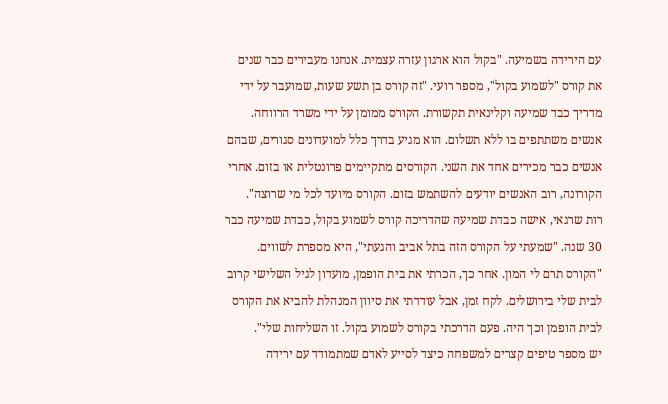עם הירידה בשמיעה. "בקול הוא ארגון עזרה עצמית. אנחנו מעבירים כבר שנים את קורס "לשמוע בקול", מספר רועי. "זה קורס בן תשע שעות, שמועבר על ידי מדריך כבד שמיעה וקלינאית תקשורת. הקורס ממומן על ידי משרד הרווחה. אנשים משתתפים בו ללא תשלום. הוא מגיע בדרך כלל למועדונים סגורים, שבהם אנשים כבר מכירים אחד את השני. הקורסים מתקיימים פרונטלית או בזום. אחרי הקורונה, רוב האנשים יודעים להשתמש בזום. הקורס מיועד לכל מי שרוצה".
רות שרגאי, אישה כבדת שמיעה שהדריכה קורס לשמוע בקול, כבדת שמיעה כבר 30 שנה. "שמעתי על הקורס הזה בתל אביב והגעתי", היא מספרת לשווים. "הקורס תרם לי המון. אחר כך, הכרתי את בית הופמן, מועדון לגיל השלישי קרוב לבית שלי בירושלים. לקח זמן, אבל עודדתי את סיוון המנהלת להביא את הקורס לבית הופמן וכך היה. פעם הדרכתי בקורס לשמוע בקול. זו השליחות שלי".
יש מספר טיפים קצרים למשפחה כיצד לסייע לאדם שמתמודד עם ירידה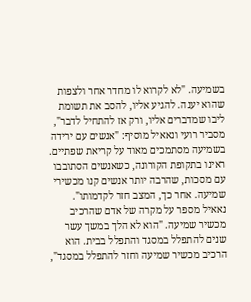בשמיעה. "לא לקרוא לו מחדר אחר ולצפות שהוא יענה. להגיע אליו, להסב את תשומת ליבו שמדברים אליו, ורק אז להתחיל לדבר", מסביר רועי ונאאיל מוסיף: "אנשים עם ירידה בשמיעה מסתמכים מאוד על קריאת שפתיים. ראינו בתקופת הקורונה, כשאנשים הסתובבו עם מסכות, שהרבה יותר אנשים קנו מכשירי שמיעה. אחר כך, המצב חזר לקדמותו".
נאאיל מספר על מקרה של אדם שהרכיב מכשיר שמיעה. "הוא לא הלך במשך עשר שנים להתפלל במסגד והתפלל בבית. הוא הרכיב מכשיר שמיעה וחזר להתפלל במסגד",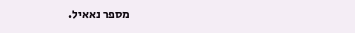מספר נאאיל.